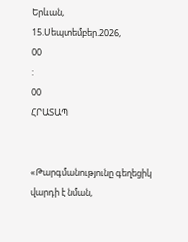Երևան, 15.Սեպտեմբեր.2026,
00
:
00
ՀՐԱՏԱՊ


«Թարգմանությունը գեղեցիկ վարդի է նման,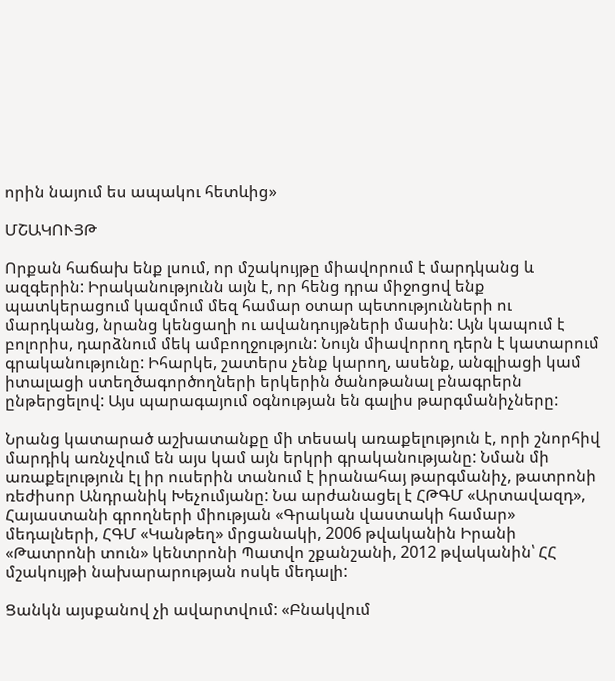որին նայում ես ապակու հետևից»

ՄՇԱԿՈՒՅԹ

Որքան հաճախ ենք լսում, որ մշակույթը միավորում է մարդկանց և ազգերին: Իրականությունն այն է, որ հենց դրա միջոցով ենք պատկերացում կազմում մեզ համար օտար պետությունների ու մարդկանց, նրանց կենցաղի ու ավանդույթների մասին: Այն կապում է բոլորիս, դարձնում մեկ ամբողջություն: Նույն միավորող դերն է կատարում գրականությունը: Իհարկե, շատերս չենք կարող, ասենք, անգլիացի կամ իտալացի ստեղծագործողների երկերին ծանոթանալ բնագրերն ընթերցելով: Այս պարագայում օգնության են գալիս թարգմանիչները:

Նրանց կատարած աշխատանքը մի տեսակ առաքելություն է, որի շնորհիվ մարդիկ առնչվում են այս կամ այն երկրի գրականությանը: Նման մի առաքելություն էլ իր ուսերին տանում է իրանահայ թարգմանիչ, թատրոնի ռեժիսոր Անդրանիկ Խեչումյանը: Նա արժանացել է ՀԹԳՄ «Արտավազդ», Հայաստանի գրողների միության «Գրական վաստակի համար» մեդալների, ՀԳՄ «Կանթեղ» մրցանակի, 2006 թվականին Իրանի «Թատրոնի տուն» կենտրոնի Պատվո շքանշանի, 2012 թվականին՝ ՀՀ մշակույթի նախարարության ոսկե մեդալի:

Ցանկն այսքանով չի ավարտվում: «Բնակվում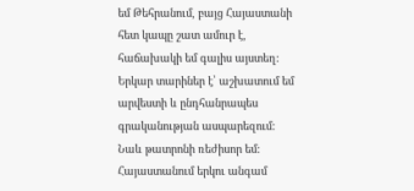եմ Թեհրանում, բայց Հայաստանի հետ կապը շատ ամուր է, հաճախակի եմ գալիս այստեղ: Երկար տարիներ է՝ աշխատում եմ արվեստի և ընդհանրապես գրականության ասպարեզում: Նաև թատրոնի ռեժիսոր եմ: Հայաստանում երկու անգամ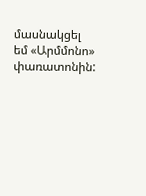մասնակցել եմ «Արմմոնո» փառատոնին: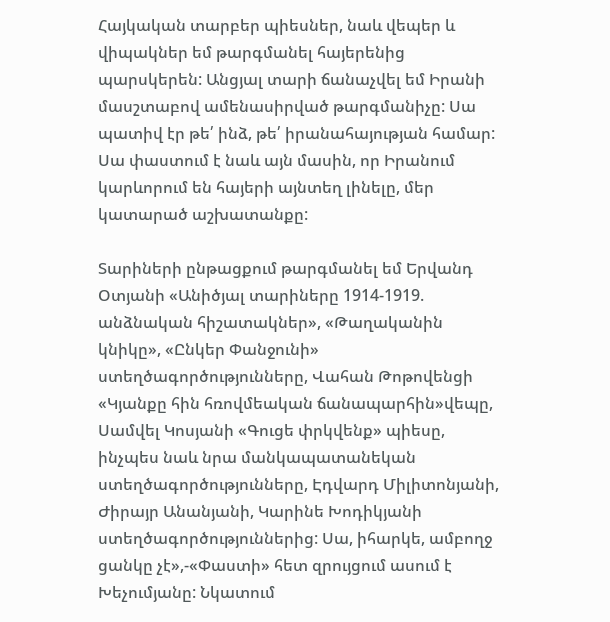Հայկական տարբեր պիեսներ, նաև վեպեր և վիպակներ եմ թարգմանել հայերենից պարսկերեն: Անցյալ տարի ճանաչվել եմ Իրանի մասշտաբով ամենասիրված թարգմանիչը: Սա պատիվ էր թե՛ ինձ, թե՛ իրանահայության համար: Սա փաստում է նաև այն մասին, որ Իրանում կարևորում են հայերի այնտեղ լինելը, մեր կատարած աշխատանքը:

Տարիների ընթացքում թարգմանել եմ Երվանդ Օտյանի «Անիծյալ տարիները 1914-1919. անձնական հիշատակներ», «Թաղականին կնիկը», «Ընկեր Փանջունի» ստեղծագործությունները, Վահան Թոթովենցի «Կյանքը հին հռովմեական ճանապարհին»վեպը, Սամվել Կոսյանի «Գուցե փրկվենք» պիեսը, ինչպես նաև նրա մանկապատանեկան ստեղծագործությունները, Էդվարդ Միլիտոնյանի, Ժիրայր Անանյանի, Կարինե Խոդիկյանի ստեղծագործություններից: Սա, իհարկե, ամբողջ ցանկը չէ»,-«Փաստի» հետ զրույցում ասում է Խեչումյանը: Նկատում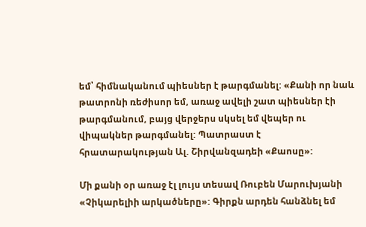եմ՝ հիմնականում պիեսներ է թարգմանել: «Քանի որ նաև թատրոնի ռեժիսոր եմ, առաջ ավելի շատ պիեսներ էի թարգմանում, բայց վերջերս սկսել եմ վեպեր ու վիպակներ թարգմանել: Պատրաստ է հրատարակության Ալ. Շիրվանզադեի «Քաոսը»:

Մի քանի օր առաջ էլ լույս տեսավ Ռուբեն Մարուխյանի «Չիկարելիի արկածները»: Գիրքն արդեն հանձնել եմ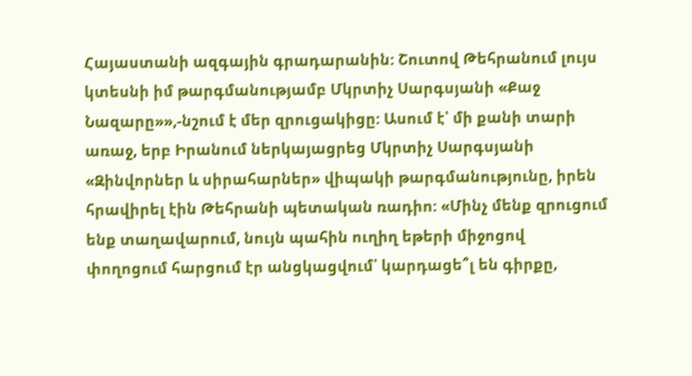Հայաստանի ազգային գրադարանին: Շուտով Թեհրանում լույս կտեսնի իմ թարգմանությամբ Մկրտիչ Սարգսյանի «Քաջ Նազարը»»,-նշում է մեր զրուցակիցը: Ասում է՝ մի քանի տարի առաջ, երբ Իրանում ներկայացրեց Մկրտիչ Սարգսյանի «Զինվորներ և սիրահարներ» վիպակի թարգմանությունը, իրեն հրավիրել էին Թեհրանի պետական ռադիո: «Մինչ մենք զրուցում ենք տաղավարում, նույն պահին ուղիղ եթերի միջոցով փողոցում հարցում էր անցկացվում՝ կարդացե՞լ են գիրքը,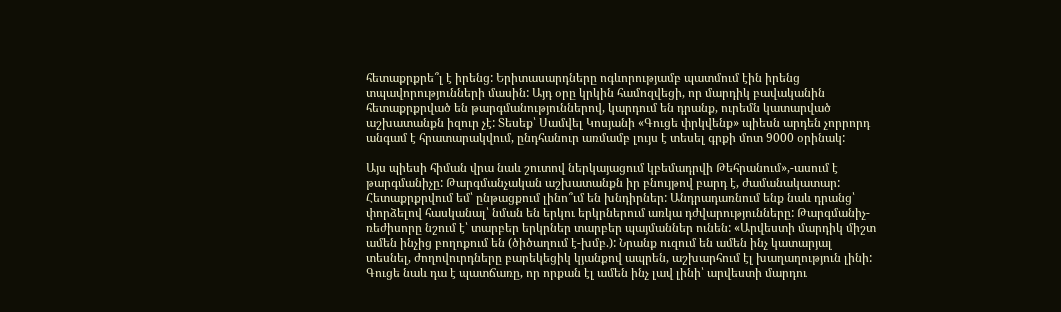հետաքրքրե՞լ է իրենց: Երիտասարդները ոգևորությամբ պատմում էին իրենց տպավորությունների մասին: Այդ օրը կրկին համոզվեցի, որ մարդիկ բավականին հետաքրքրված են թարգմանություններով, կարդում են դրանք, ուրեմն կատարված աշխատանքն իզուր չէ: Տեսեք՝ Սամվել Կոսյանի «Գուցե փրկվենք» պիեսն արդեն չորրորդ անգամ է հրատարակվում, ընդհանուր առմամբ լույս է տեսել գրքի մոտ 9000 օրինակ:

Այս պիեսի հիման վրա նաև շուտով ներկայացում կբեմադրվի Թեհրանում»,-ասում է թարգմանիչը: Թարգմանչական աշխատանքն իր բնույթով բարդ է, ժամանակատար: Հետաքրքրվում եմ՝ ընթացքում լինո՞ւմ են խնդիրներ: Անդրադառնում ենք նաև դրանց՝ փորձելով հասկանալ՝ նման են երկու երկրներում առկա դժվարությունները: Թարգմանիչ-ռեժիսորը նշում է՝ տարբեր երկրներ տարբեր պայմաններ ունեն: «Արվեստի մարդիկ միշտ ամեն ինչից բողոքում են (ծիծաղում է-խմբ.): Նրանք ուզում են ամեն ինչ կատարյալ տեսնել, ժողովուրդները բարեկեցիկ կյանքով ապրեն, աշխարհում էլ խաղաղություն լինի: Գուցե նաև դա է պատճառը, որ որքան էլ ամեն ինչ լավ լինի՝ արվեստի մարդու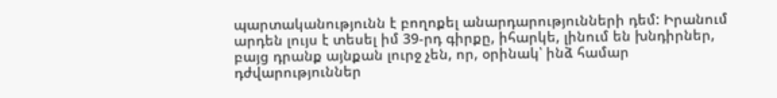պարտականությունն է բողոքել անարդարությունների դեմ: Իրանում արդեն լույս է տեսել իմ 39-րդ գիրքը, իհարկե, լինում են խնդիրներ, բայց դրանք այնքան լուրջ չեն, որ, օրինակ՝ ինձ համար դժվարություններ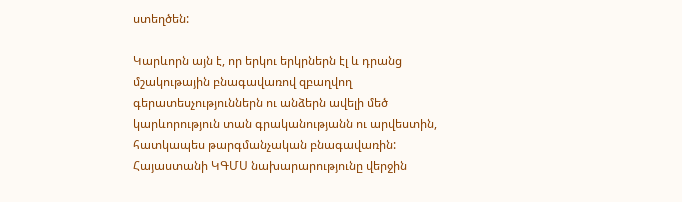ստեղծեն:

Կարևորն այն է, որ երկու երկրներն էլ և դրանց մշակութային բնագավառով զբաղվող գերատեսչություններն ու անձերն ավելի մեծ կարևորություն տան գրականությանն ու արվեստին, հատկապես թարգմանչական բնագավառին: Հայաստանի ԿԳՄՍ նախարարությունը վերջին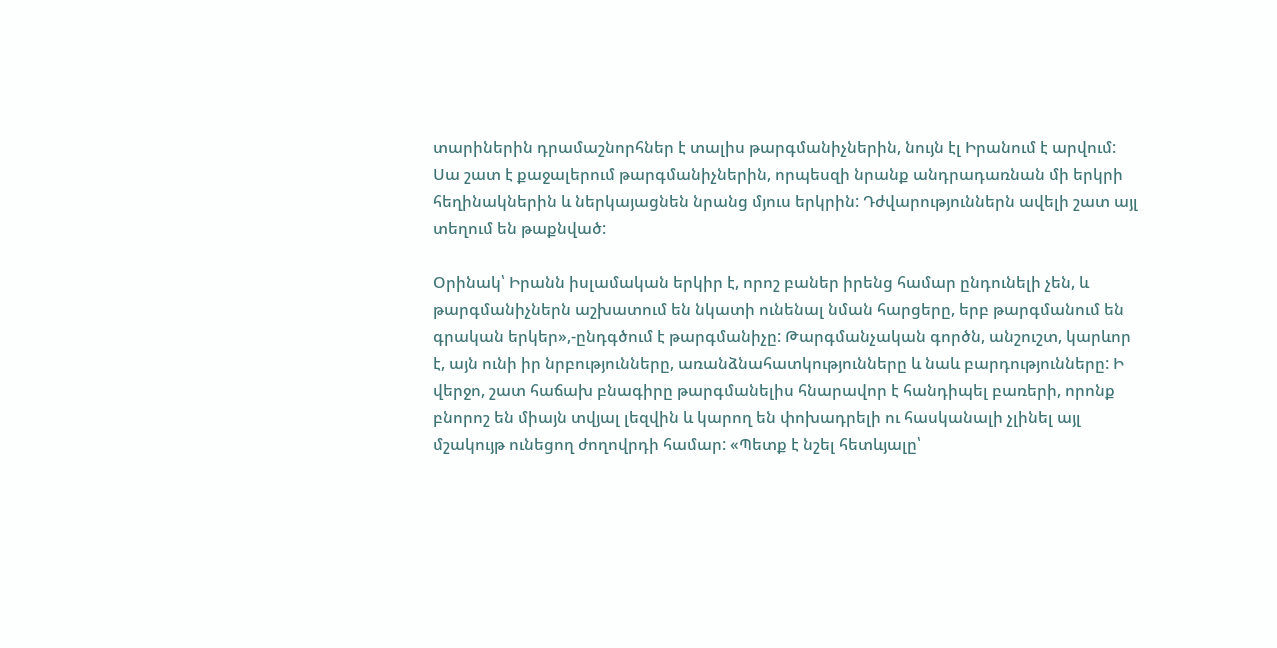տարիներին դրամաշնորհներ է տալիս թարգմանիչներին, նույն էլ Իրանում է արվում: Սա շատ է քաջալերում թարգմանիչներին, որպեսզի նրանք անդրադառնան մի երկրի հեղինակներին և ներկայացնեն նրանց մյուս երկրին: Դժվարություններն ավելի շատ այլ տեղում են թաքնված:

Օրինակ՝ Իրանն իսլամական երկիր է, որոշ բաներ իրենց համար ընդունելի չեն, և թարգմանիչներն աշխատում են նկատի ունենալ նման հարցերը, երբ թարգմանում են գրական երկեր»,-ընդգծում է թարգմանիչը: Թարգմանչական գործն, անշուշտ, կարևոր է, այն ունի իր նրբությունները, առանձնահատկությունները և նաև բարդությունները: Ի վերջո, շատ հաճախ բնագիրը թարգմանելիս հնարավոր է հանդիպել բառերի, որոնք բնորոշ են միայն տվյալ լեզվին և կարող են փոխադրելի ու հասկանալի չլինել այլ մշակույթ ունեցող ժողովրդի համար: «Պետք է նշել հետևյալը՝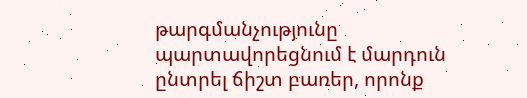թարգմանչությունը պարտավորեցնում է մարդուն ընտրել ճիշտ բառեր, որոնք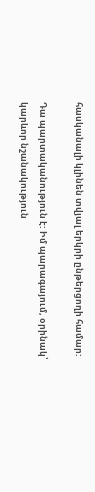հասկանալի կլինեն տվյալ երկրի ընթերցողի համար:

Դա պարտականություն է: Իմ պարագայում, օրինակ՝ կարևոր նշանակություն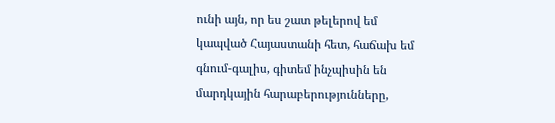ունի այն, որ ես շատ թելերով եմ կապված Հայաստանի հետ, հաճախ եմ գնում-գալիս, գիտեմ ինչպիսին են մարդկային հարաբերությունները,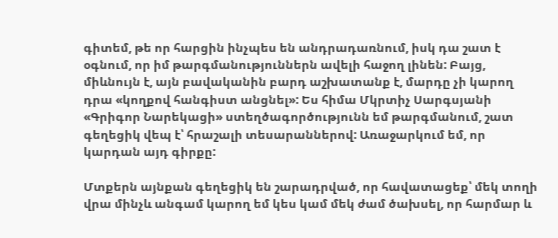գիտեմ, թե որ հարցին ինչպես են անդրադառնում, իսկ դա շատ է օգնում, որ իմ թարգմանություններն ավելի հաջող լինեն: Բայց, միևնույն է, այն բավականին բարդ աշխատանք է, մարդը չի կարող դրա «կողքով հանգիստ անցնել»: Ես հիմա Մկրտիչ Սարգսյանի «Գրիգոր Նարեկացի» ստեղծագործությունն եմ թարգմանում, շատ գեղեցիկ վեպ է՝ հրաշալի տեսարաններով: Առաջարկում եմ, որ կարդան այդ գիրքը:

Մտքերն այնքան գեղեցիկ են շարադրված, որ հավատացեք՝ մեկ տողի վրա մինչև անգամ կարող եմ կես կամ մեկ ժամ ծախսել, որ հարմար և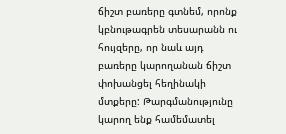ճիշտ բառերը գտնեմ, որոնք կբնութագրեն տեսարանն ու հույզերը, որ նաև այդ բառերը կարողանան ճիշտ փոխանցել հեղինակի մտքերը: Թարգմանությունը կարող ենք համեմատել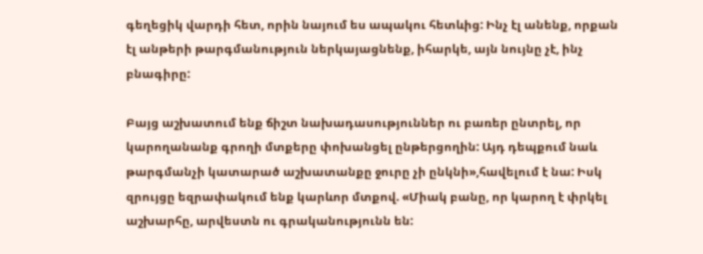գեղեցիկ վարդի հետ, որին նայում ես ապակու հետևից: Ինչ էլ անենք, որքան էլ անթերի թարգմանություն ներկայացնենք, իհարկե, այն նույնը չէ, ինչ բնագիրը:

Բայց աշխատում ենք ճիշտ նախադասություններ ու բառեր ընտրել, որ կարողանանք գրողի մտքերը փոխանցել ընթերցողին: Այդ դեպքում նաև թարգմանչի կատարած աշխատանքը ջուրը չի ընկնի»,հավելում է նա: Իսկ զրույցը եզրափակում ենք կարևոր մտքով. «Միակ բանը, որ կարող է փրկել աշխարհը, արվեստն ու գրականությունն են: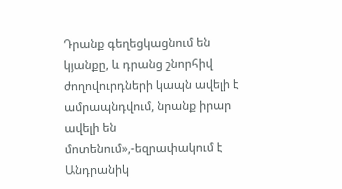Դրանք գեղեցկացնում են կյանքը, և դրանց շնորհիվ ժողովուրդների կապն ավելի է ամրապնդվում, նրանք իրար ավելի են մոտենում»,-եզրափակում է Անդրանիկ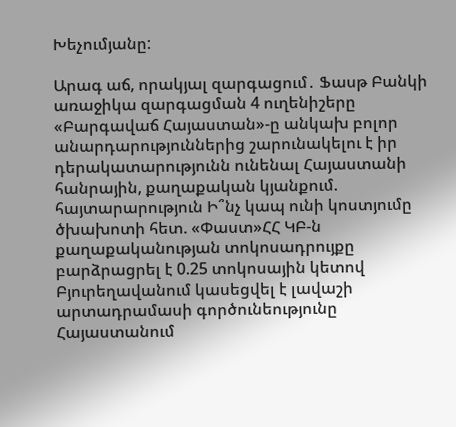Խեչումյանը:

Արագ աճ, որակյալ զարգացում․ Ֆասթ Բանկի առաջիկա զարգացման 4 ուղենիշերը «Բարգավաճ Հայաստան»-ը անկախ բոլոր անարդարություններից շարունակելու է իր դերակատարությունն ունենալ Հայաստանի հանրային, քաղաքական կյանքում. հայտարարություն Ի՞նչ կապ ունի կոստյումը ծխախոտի հետ. «Փաստ»ՀՀ ԿԲ-ն քաղաքականության տոկոսադրույքը բարձրացրել է 0.25 տոկոսային կետով Բյուրեղավանում կասեցվել է լավաշի արտադրամասի գործունեությունը Հայաստանում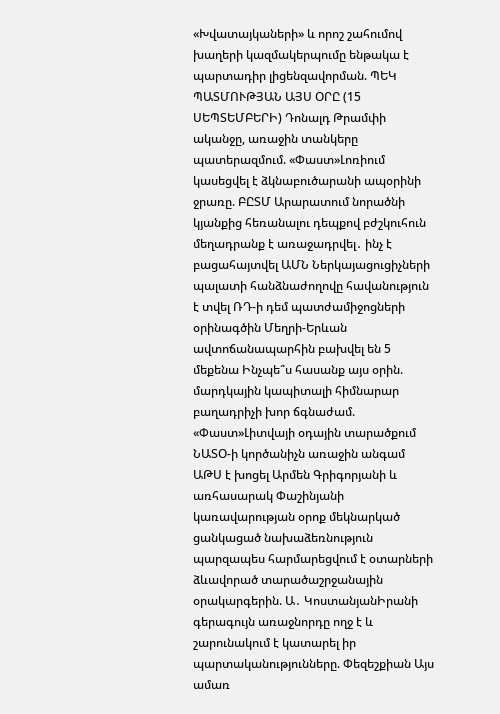«Խվատայկաների» և որոշ շահումով խաղերի կազմակերպումը ենթակա է պարտադիր լիցենզավորման. ՊԵԿ ՊԱՏՄՈՒԹՅԱՆ ԱՅՍ ՕՐԸ (15 ՍԵՊՏԵՄԲԵՐԻ) Դոնալդ Թրամփի ականջը, առաջին տանկերը պատերազմում. «Փաստ»Լոռիում կասեցվել է ձկնաբուծարանի ապօրինի ջրառը. ԲԸՏՄ Արարատում նորածնի կյանքից հեռանալու դեպքով բժշկուհուն մեղադրանք է առաջադրվել․ ինչ է բացահայտվել ԱՄՆ Ներկայացուցիչների պալատի հանձնաժողովը հավանություն է տվել ՌԴ-ի դեմ պատժամիջոցների օրինագծին Մեղրի-Երևան ավտոճանապարհին բախվել են 5 մեքենա Ինչպե՞ս հասանք այս օրին. մարդկային կապիտալի հիմնարար բաղադրիչի խոր ճգնաժամ. «Փաստ»Լիտվայի օդային տարածքում ՆԱՏՕ-ի կործանիչն առաջին անգամ ԱԹՍ է խոցել Արմեն Գրիգորյանի և առհասարակ Փաշինյանի կառավարության օրոք մեկնարկած ցանկացած նախաձեռնություն պարզապես հարմարեցվում է օտարների ձևավորած տարածաշրջանային օրակարգերին. Ա․ ԿոստանյանԻրանի գերագույն առաջնորդը ողջ է և շարունակում է կատարել իր պարտականությունները. Փեզեշքիան Այս ամառ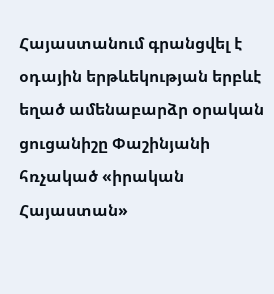Հայաստանում գրանցվել է օդային երթևեկության երբևէ եղած ամենաբարձր օրական ցուցանիշը Փաշինյանի հռչակած «իրական Հայաստան»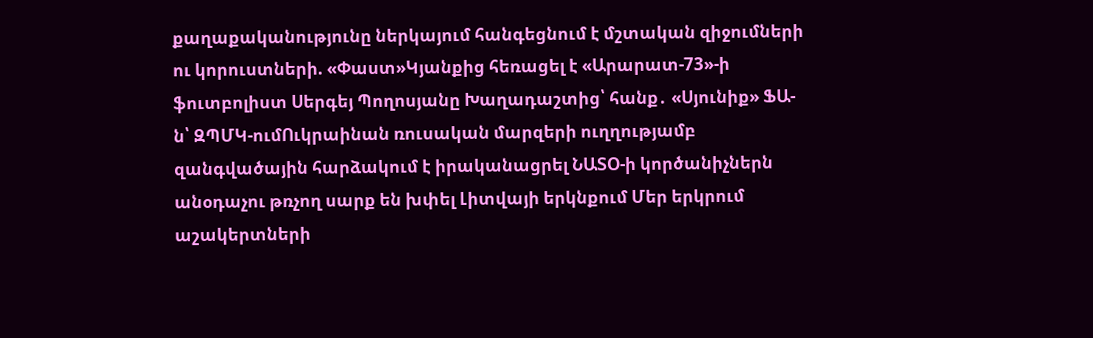քաղաքականությունը ներկայում հանգեցնում է մշտական զիջումների ու կորուստների. «Փաստ»Կյանքից հեռացել է «Արարատ-73»-ի ֆուտբոլիստ Սերգեյ Պողոսյանը Խաղադաշտից՝ հանք․ «Սյունիք» ՖԱ-ն՝ ԶՊՄԿ-ումՈւկրաինան ռուսական մարզերի ուղղությամբ զանգվածային հարձակում է իրականացրել ՆԱՏՕ-ի կործանիչներն անօդաչու թռչող սարք են խփել Լիտվայի երկնքում Մեր երկրում աշակերտների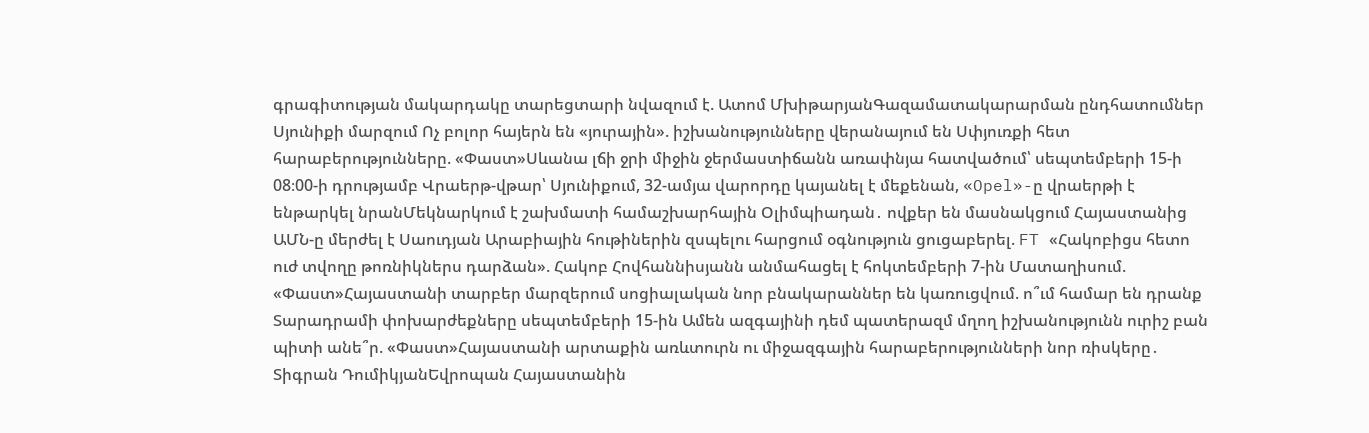գրագիտության մակարդակը տարեցտարի նվազում է. Ատոմ ՄխիթարյանԳազամատակարարման ընդհատումներ Սյունիքի մարզում Ոչ բոլոր հայերն են «յուրային». իշխանությունները վերանայում են Սփյուռքի հետ հարաբերությունները. «Փաստ»Սևանա լճի ջրի միջին ջերմաստիճանն առափնյա հատվածում՝ սեպտեմբերի 15-ի 08։00-ի դրությամբ Վրաերթ-վթար՝ Սյունիքում, 32-ամյա վարորդը կայանել է մեքենան, «Opel»-ը վրաերթի է ենթարկել նրանՄեկնարկում է շախմատի համաշխարհային Օլիմպիադան․ ովքեր են մասնակցում Հայաստանից ԱՄՆ-ը մերժել է Սաուդյան Արաբիային հութիներին զսպելու հարցում օգնություն ցուցաբերել. FT «Հակոբիցս հետո ուժ տվողը թոռնիկներս դարձան». Հակոբ Հովհաննիսյանն անմահացել է հոկտեմբերի 7-ին Մատաղիսում. «Փաստ»Հայաստանի տարբեր մարզերում սոցիալական նոր բնակարաններ են կառուցվում. ո՞ւմ համար են դրանք Տարադրամի փոխարժեքները սեպտեմբերի 15-ին Ամեն ազգայինի դեմ պատերազմ մղող իշխանությունն ուրիշ բան պիտի անե՞ր. «Փաստ»Հայաստանի արտաքին առևտուրն ու միջազգային հարաբերությունների նոր ռիսկերը․ Տիգրան ԴումիկյանԵվրոպան Հայաստանին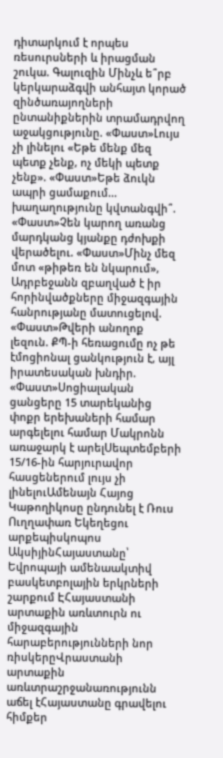դիտարկում է որպես ռեսուրսների և իրացման շուկա. Գալուզին Մինչև ե՞րբ կերկարաձգվի անհայտ կորած զինծառայողների ընտանիքներին տրամադրվող աջակցությունը. «Փաստ»Լույս չի լինելու «Եթե մենք մեզ պետք չենք, ոչ մեկի պետք չենք». «Փաստ»Եթե ձուկն ապրի ցամաքում... խաղաղությունը կվտանգվի՞. «Փաստ»Չեն կարող առանց մարդկանց կյանքը դժոխքի վերածելու. «Փաստ»Մինչ մեզ մոտ «թիթեռ են նկարում», Ադրբեջանն զբաղված է իր հորինվածքները միջազգային հանրությանը մատուցելով. «Փաստ»Թվերի անողոք լեզուն. ՔՊ-ի հեռացումը ոչ թե էմոցիոնալ ցանկություն է, այլ իրատեսական խնդիր. «Փաստ»Սոցիալական ցանցերը 15 տարեկանից փոքր երեխաների համար արգելելու համար Մակրոնն առաջարկ է արելՍեպտեմբերի 15/16-ին հարյուրավոր հասցեներում լույս չի լինելուԱմենայն Հայոց Կաթողիկոսը ընդունել է Ռուս Ուղղափառ Եկեղեցու արքեպիսկոպոս ԱկսիյինՀայաստանը՝ Եվրոպայի ամենաակտիվ բասկետբոլային երկրների շարքում ԷՀայաստանի արտաքին առևտուրն ու միջազգային հարաբերությունների նոր ռիսկերըՎրաստանի արտաքին առևտրաշրջանառությունն աճել էՀայաստանը գրավելու հիմքեր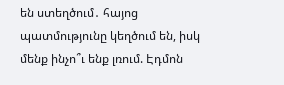են ստեղծում․ հայոց պատմությունը կեղծում են, իսկ մենք ինչո՞ւ ենք լռում. Էդմոն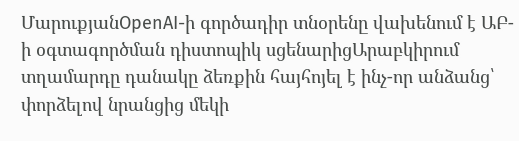ՄարուքյանOpenAI-ի գործադիր տնօրենը վախենում է ԱԲ-ի օգտագործման դիստոպիկ սցենարիցԱրաբկիրում տղամարդը դանակը ձեռքին հայհոյել է ինչ-որ անձանց՝ փորձելով նրանցից մեկի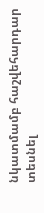նկատմամբ հաշվեհարդար տեսնել